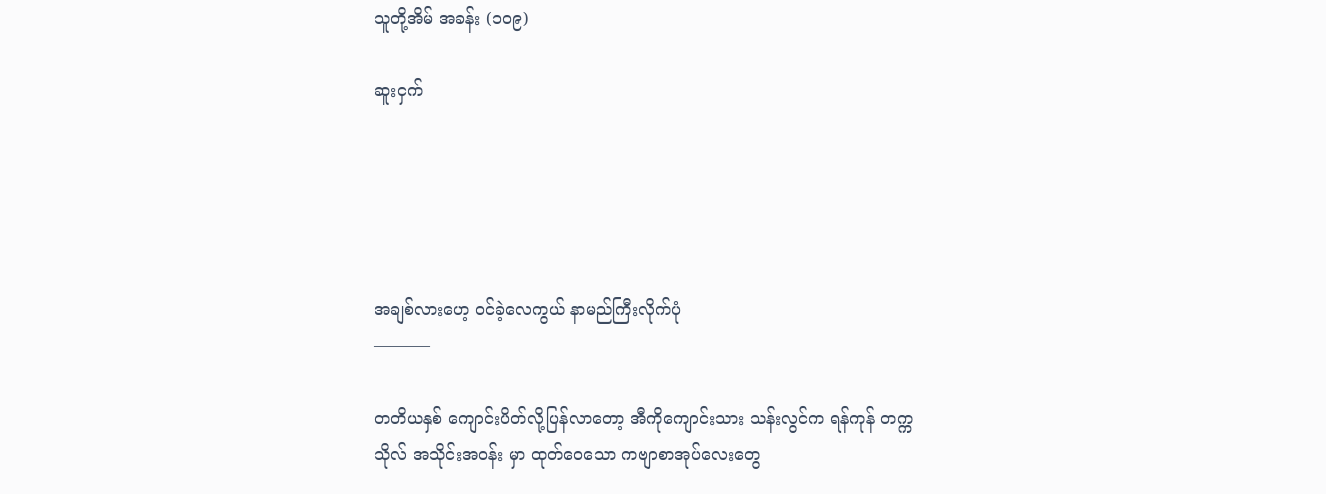သူတို့အိမ် အခန်း (၁၀၉)

ဆူးငှက်





အချစ်လားဟေ့ ဝင်ခဲ့လေကွယ် နာမည်ကြီးလိုက်ပုံ
———–

တတိယနှစ် ကျောင်းပိတ်လို့ပြန်လာတော့ အီကိုကျောင်းသား သန်းလွင်က ရန်ကုန် တက္ကသိုလ် အသိုင်းအဝန်း မှာ ထုတ်ဝေသော ကဗျာစာအုပ်လေးတွေ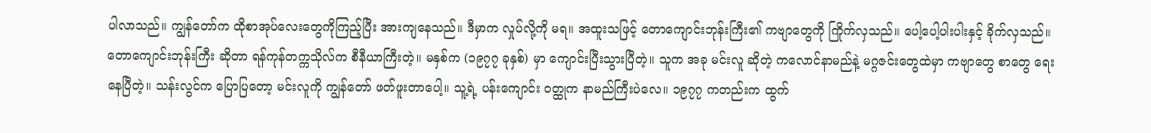ပါလာသည်။ ကျွန်တော်က ထိုစာအုပ်လေးတွေကိုကြည့်ပြီး အားကျနေသည်။ ဒီမှာက လှုပ်လို့ကို မရ။ အထူးသဖြင့် တောကျောင်းဘုန်းကြီး၏ ကဗျာတွေကို ကြိုက်လှသည်။ ပေါ့ပေါ့ပါးပါးနှင့် ခိုက်လှသည်။ တောကျောင်းဘုန်းကြီး ဆိုတာ ရန်ကုန်တက္ကသိုလ်က စီနီယာကြီးတဲ့။ မနှစ်က (၁၉၇၇ ခုနှစ်) မှာ ကျောင်းပြီးသွားပြီတဲ့။ သူက အခု မင်းလူ ဆိုတဲ့ ကလောင်နာမည်နဲ့ မဂ္ဂဇင်းတွေထဲမှာ ကဗျာတွေ စာတွေ ရေးနေပြီတဲ့။ သန်းလွင်က ပြောပြတော့ မင်းလူကို ကျွန်တော် ဖတ်ဖူးတာပေါ့။ သူ့ရဲ့ ပန်းကျောင်း ဝတ္ထုက နာမည်ကြီးပဲလေ။ ၁၉၇၇ ကတည်းက ထွက်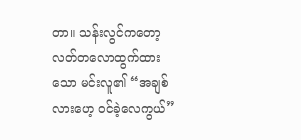တာ။ သန်းလွင်ကတော့ လတ်တလောထွက်ထားသော မင်းလူ၏ “အချစ်လားဟေ့ ဝင်ခဲ့လေကွယ်”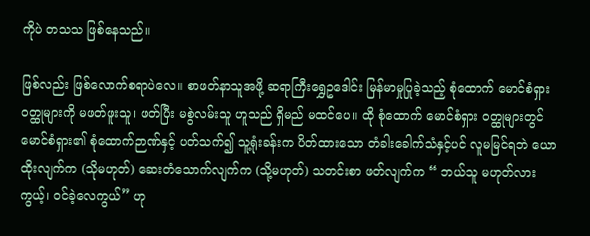ကိုပဲ တသသ ဖြစ်နေသည်။

ဖြစ်လည်း ဖြစ်လောက်စရာပဲလေ။ စာဖတ်နာသူအဖို့ ဆရာကြီးရွှေဥဒေါင်း မြန်မာမှုပြုခဲ့သည့် စုံထောက် မောင်စံရှား ဝတ္ထုများကို မဖတ်ဖူးသူ၊ ဖတ်ပြီး မစွဲလမ်းသူ ဟူသည် ရှိမည် မထင်ပေ။ ထို စုံထောက် မောင်စံရှား ဝတ္ထုများတွင် မောင်စံရှား၏ စုံထောက်ဉာဏ်နှင့် ပတ်သက်၍ သူ့ရုံးခန်းက ပိတ်ထားသော တံခါးခေါက်သံနှင့်ပင် လူမမြင်ရဘဲ ယောထိုးလျက်က (သိုမဟုတ်) ဆေးတံသောက်လျက်က (သို့မဟုတ်) သတင်းစာ ဖတ်လျက်က “ ဘယ်သူ မဟုတ်လားကွယ့်၊ ဝင်ခဲ့လေကွယ်” ဟု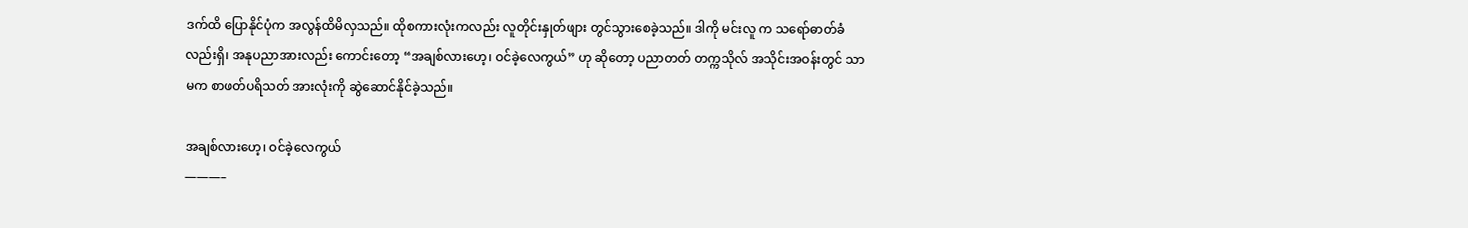ဒက်ထိ ပြောနိုင်ပုံက အလွန်ထိမိလှသည်။ ထိုစကားလုံးကလည်း လူတိုင်းနှုတ်ဖျား တွင်သွားစေခဲ့သည်။ ဒါကို မင်းလူ က သရော်ဓာတ်ခံလည်းရှိ၊ အနုပညာအားလည်း ကောင်းတော့ “အချစ်လားဟေ့၊ ဝင်ခဲ့လေကွယ်” ဟု ဆိုတော့ ပညာတတ် တက္ကသိုလ် အသိုင်းအဝန်းတွင် သာမက စာဖတ်ပရိသတ် အားလုံးကို ဆွဲဆောင်နိုင်ခဲ့သည်။

အချစ်လားဟေ့၊ ဝင်ခဲ့လေကွယ်
———–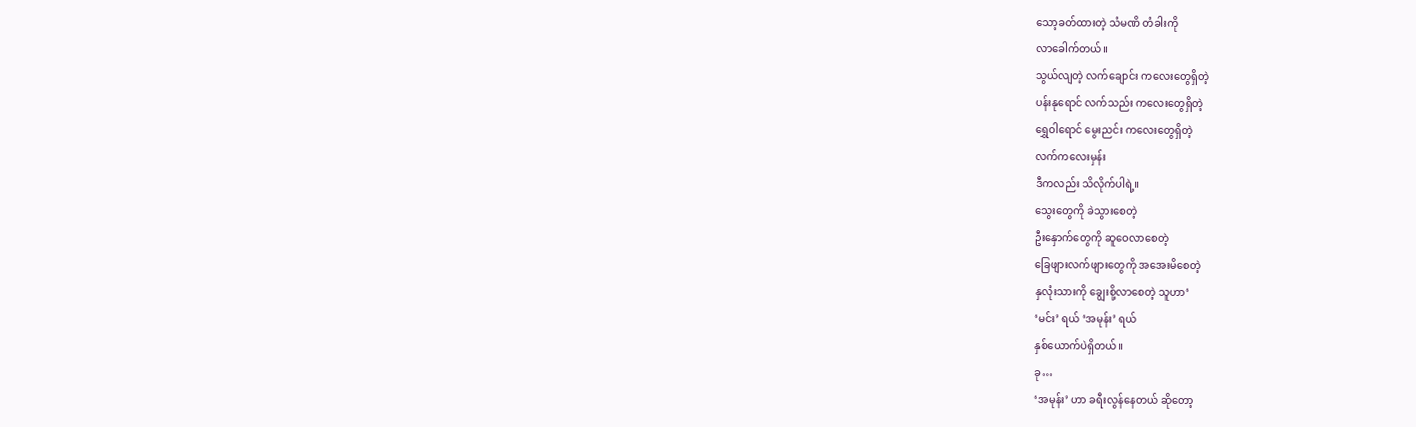သော့ခတ်ထားတဲ့ သံမဏိ တံခါးကို
လာခေါက်တယ်။
သွယ်လျတဲ့ လက်ချောင်း ကလေးတွေရှိတဲ့
ပန်းနုရောင် လက်သည်း ကလေးတွေရှိတဲ့
ရွှေဝါရောင် မွေးညင်း ကလေးတွေရှိတဲ့
လက်ကလေးမှန်း
ဒီကလည်း သိလိုက်ပါရဲ့။
သွေးတွေကို ခဲသွားစေတဲ့
ဦးနှောက်တွေကို ဆူဝေလာစေတဲ့
ခြေဖျားလက်ဖျားတွေကို အအေးမိစေတဲ့
နှလုံးသားကို ချွေးစို့လာစေတဲ့ သူဟာ‘
‘မင်း’ ရယ် ‘အမုန်း’ ရယ်
နှစ်ယောက်ပဲရှိတယ်။
ခု…
‘အမုန်း’ ဟာ ခရီးလွန်နေတယ် ဆိုတော့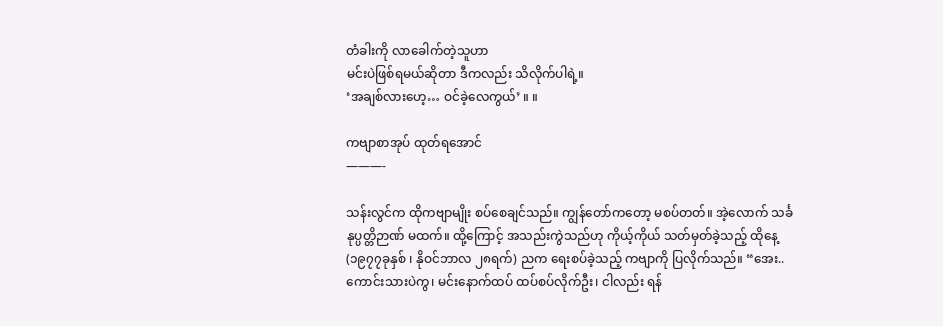တံခါးကို လာခေါက်တဲ့သူဟာ
မင်းပဲဖြစ်ရမယ်ဆိုတာ ဒီကလည်း သိလိုက်ပါရဲ့။
‘အချစ်လားဟေ့… ဝင်ခဲ့လေကွယ်’ ။ ။

ကဗျာစာအုပ် ထုတ်ရအောင်
———-

သန်းလွင်က ထိုကဗျာမျိုး စပ်စေချင်သည်။ ကျွန်တော်ကတော့ မစပ်တတ်။ အဲ့လောက် သင်္ခနုပ္ပတ္တိဉာဏ် မထက်။ ထို့ကြောင့် အသည်းကွဲသည်ဟု ကိုယ့်ကိုယ် သတ်မှတ်ခဲ့သည့် ထိုနေ့ (၁၉၇၇ခုနှစ် ၊ နိုဝင်ဘာလ ၂၈ရက်) ညက ရေးစပ်ခဲ့သည့် ကဗျာကို ပြလိုက်သည်။ “အေး.. ကောင်းသားပဲကွ၊ မင်းနောက်ထပ် ထပ်စပ်လိုက်ဦး၊ ငါလည်း ရန်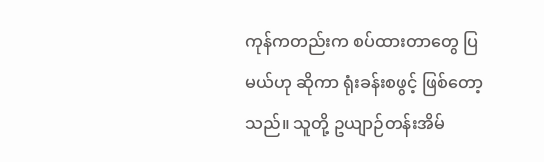ကုန်ကတည်းက စပ်ထားတာတွေ ပြမယ်ဟု ဆိုကာ ရုံးခန်းစဖွင့် ဖြစ်တော့သည်။ သူတို့ ဥယျာဉ်တန်းအိမ်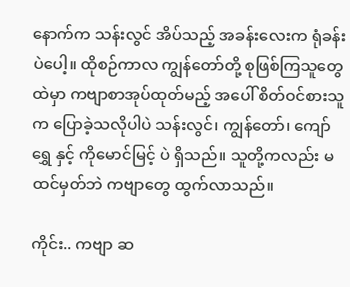နောက်က သန်းလွင် အိပ်သည့် အခန်းလေးက ရုံခန်းပဲပေါ့။ ထိုစဉ်ကာလ ကျွန်တော်တို့ စုဖြစ်ကြသူတွေထဲမှာ ကဗျာစာအုပ်ထုတ်မည့် အပေါ် စိတ်ဝင်စားသူက ပြောခဲ့သလိုပါပဲ သန်းလွင်၊ ကျွန်တော်၊ ကျော်ရွှေ နှင့် ကိုမောင်မြင့် ပဲ ရှိသည်။ သူတို့ကလည်း မထင်မှတ်ဘဲ ကဗျာတွေ ထွက်လာသည်။

ကိုင်း.. ကဗျာ ဆ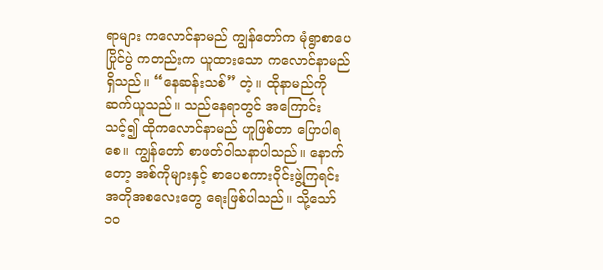ရာများ ကလောင်နာမည် ကျွန်တော်က မုံရွာစာပေပြိုင်ပွဲ ကတည်းက ယူထားသော ကလောင်နာမည်ရှိသည်။ “နေဆန်းသစ်” တဲ့။ ထိုနာမည်ကို ဆက်ယူသည်။ သည်နေရာတွင် အကြောင်းသင့်၍ ထိုကလောင်နာမည် ဟူဖြစ်တာ ပြောပါရစေ။ ကျွန်တော် စာဖတ်ဝါသနာပါသည်။ နောက်တော့ အစ်ကိုများနှင့် စာပေစကားဝိုင်းဖွဲ့ကြရင်း အတိုအစလေးတွေ ရေးဖြစ်ပါသည်။ သို့သော် ၁၀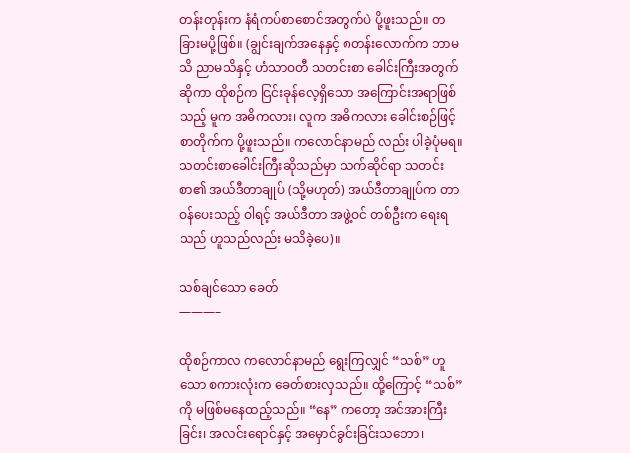တန်းတုန်းက နံရံကပ်စာစောင်အတွက်ပဲ ပို့ဖူးသည်။ တခြားမပို့ဖြစ်။ (ချွင်းချက်အနေနှင့် ၈တန်းလောက်က ဘာမသိ ညာမသိနှင့် ဟံသာဝတီ သတင်းစာ ခေါင်းကြီးအတွက် ဆိုကာ ထိုစဉ်က ငြင်းခုန်လေ့ရှိသော အကြောင်းအရာဖြစ်သည့် မူက အဓိကလား၊ လူက အဓိကလား ခေါင်းစဉ်ဖြင့် စာတိုက်က ပို့ဖူးသည်။ ကလောင်နာမည် လည်း ပါခဲ့ပုံမရ။ သတင်းစာခေါင်းကြီးဆိုသည်မှာ သက်ဆိုင်ရာ သတင်းစာ၏ အယ်ဒီတာချုပ် (သို့မဟုတ်) အယ်ဒီတာချုပ်က တာဝန်ပေးသည့် ဝါရင့် အယ်ဒီတာ အဖွဲ့ဝင် တစ်ဦးက ရေးရသည် ဟူသည်လည်း မသိခဲ့ပေ)။

သစ်ချင်သော ခေတ်
———–

ထိုစဉ်ကာလ ကလောင်နာမည် ရွေးကြလျှင် “သစ်” ဟူသော စကားလုံးက ခေတ်စားလှသည်။ ထို့ကြောင့် “သစ်” ကို မဖြစ်မနေထည့်သည်။ “နေ” ကတော့ အင်အားကြီးခြင်း၊ အလင်းရောင်နှင့် အမှောင်ခွင်းခြင်းသဘော၊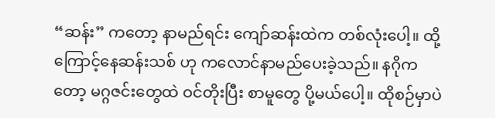“ဆန်း” ကတော့ နာမည်ရင်း ကျော်ဆန်းထဲက တစ်လုံးပေါ့။ ထို့ကြောင့်နေဆန်းသစ် ဟု ကလောင်နာမည်ပေးခဲ့သည်။ နဂိုကတော့ မဂ္ဂဇင်းတွေထဲ ဝင်တိုးပြီး စာမူတွေ ပို့မယ်ပေါ့။ ထိုစဉ်မှာပဲ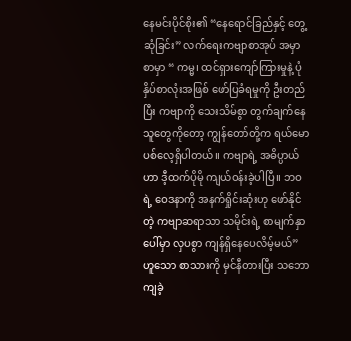နေမင်းပိုင်စိုး၏ “နေရောင်ခြည်နှင့် တွေ့ဆုံခြင်း” လက်ရေးကဗျာစာအုပ် အမှာစာမှာ “ ကမ္မ၊ ထင်ရှားကျော်ကြားမှုနဲ့ ပုံနှိပ်စာလုံးအဖြစ် ဖော်ပြခံရမှုကို ဦးတည်ပြီး ကဗျာကို သေးသိမ်စွာ တွက်ချက်နေသူတွေကိုတော့ ကျွန်တော်တို့က ရယ်မောပစ်လေ့ရှိပါတယ်။ ကဗျာရဲ့ အဓိပ္ပာယ်ဟာ ဒီ့ထက်ပိုမို ကျယ်ဝန်းခဲ့ပါပြီ။ ဘဝရဲ့ ဝေဒနာကို အနက်ရှိုင်းဆုံးဟု ဖော်နိုင်တဲ့ ကဗျာဆရာသာ သမိုင်းရဲ့ စာမျက်နှာပေါ်မှာ လှပစွာ ကျန်ရှိနေပေလိမ့်မယ်” ဟူသော စာသားကို မှင်နီတားပြီး သဘောကျခဲ့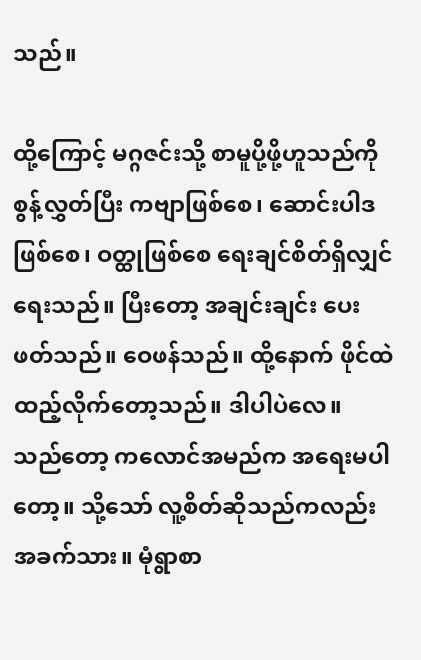သည်။

ထို့ကြောင့် မဂ္ဂဇင်းသို့ စာမူပို့ဖို့ဟူသည်ကို စွန့်လွှတ်ပြီး ကဗျာဖြစ်စေ၊ ဆောင်းပါဒဖြစ်စေ၊ ဝတ္ထုဖြစ်စေ ရေးချင်စိတ်ရှိလျှင် ရေးသည်။ ပြီးတော့ အချင်းချင်း ပေးဖတ်သည်။ ဝေဖန်သည်။ ထို့နောက် ဖိုင်ထဲ ထည့်လိုက်တော့သည်။ ဒါပါပဲလေ။ သည်တော့ ကလောင်အမည်က အရေးမပါတော့။ သို့သော် လူ့စိတ်ဆိုသည်ကလည်း အခက်သား။ မုံရွာစာ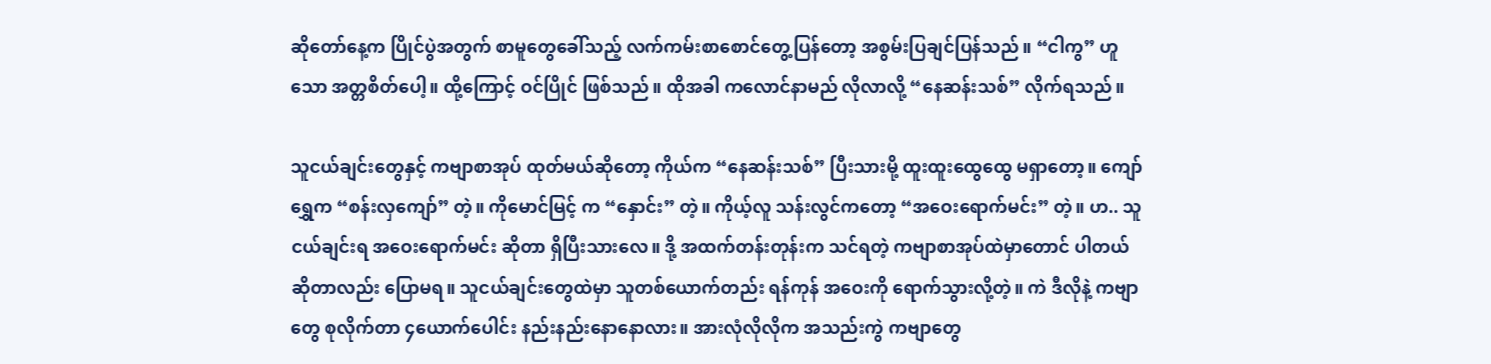ဆိုတော်နေ့က ပြိုင်ပွဲအတွက် စာမူတွေခေါ်သည့် လက်ကမ်းစာစောင်တွေ့ပြန်တော့ အစွမ်းပြချင်ပြန်သည်။ “ငါကွ” ဟူသော အတ္တစိတ်ပေါ့။ ထို့ကြောင့် ဝင်ပြိုင် ဖြစ်သည်။ ထိုအခါ ကလောင်နာမည် လိုလာလို့ “နေဆန်းသစ်” လိုက်ရသည်။

သူငယ်ချင်းတွေနှင့် ကဗျာစာအုပ် ထုတ်မယ်ဆိုတော့ ကိုယ်က “နေဆန်းသစ်” ပြီးသားမို့ ထူးထူးထွေထွေ မရှာတော့။ ကျော်ရွှေက “စန်းလှကျော်” တဲ့။ ကိုမောင်မြင့် က “နှောင်း” တဲ့။ ကိုယ့်လူ သန်းလွင်ကတော့ “အဝေးရောက်မင်း” တဲ့။ ဟ.. သူငယ်ချင်းရ အဝေးရောက်မင်း ဆိုတာ ရှိပြီးသားလေ။ ဒို့ အထက်တန်းတုန်းက သင်ရတဲ့ ကဗျာစာအုပ်ထဲမှာတောင် ပါတယ် ဆိုတာလည်း ပြောမရ။ သူငယ်ချင်းတွေထဲမှာ သူတစ်ယောက်တည်း ရန်ကုန် အဝေးကို ရောက်သွားလို့တဲ့။ ကဲ ဒီလိုနဲ့ ကဗျာတွေ စုလိုက်တာ ၄ယောက်ပေါင်း နည်းနည်းနောနောလား။ အားလုံလိုလိုက အသည်းကွဲ ကဗျာတွေ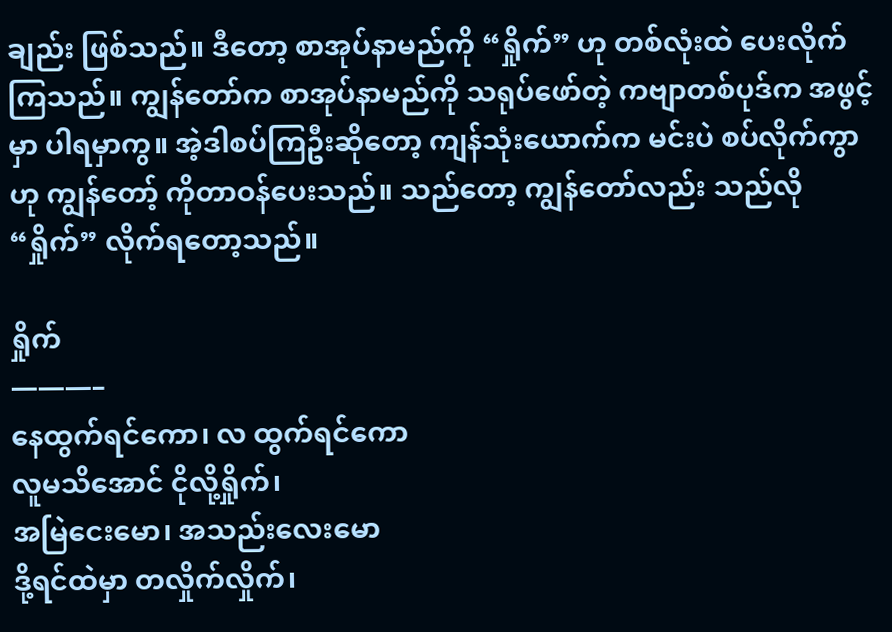ချည်း ဖြစ်သည်။ ဒီတော့ စာအုပ်နာမည်ကို “ရှိုက်” ဟု တစ်လုံးထဲ ပေးလိုက်ကြသည်။ ကျွန်တော်က စာအုပ်နာမည်ကို သရုပ်ဖော်တဲ့ ကဗျာတစ်ပုဒ်က အဖွင့်မှာ ပါရမှာကွ။ အဲ့ဒါစပ်ကြဦးဆိုတော့ ကျန်သုံးယောက်က မင်းပဲ စပ်လိုက်ကွာ ဟု ကျွန်တော့် ကိုတာဝန်ပေးသည်။ သည်တော့ ကျွန်တော်လည်း သည်လို “ရှိုက်” လိုက်ရတော့သည်။

ရှိုက်
———–
နေထွက်ရင်ကော၊ လ ထွက်ရင်ကော
လူမသိအောင် ငိုလို့ရှိုက်၊
အမြဲငေးမော၊ အသည်းလေးမော
ဒို့ရင်ထဲမှာ တလှိုက်လှိုက်၊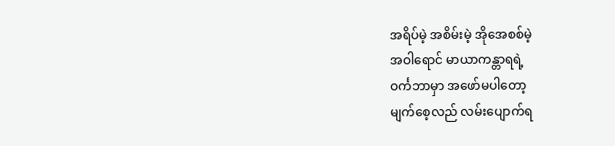အရိပ်မဲ့ အစိမ်းမဲ့ အိုအေစစ်မဲ့
အဝါရောင် မာယာကန္တာရရဲ့
ဝင်္ကဘာမှာ အဖော်မပါတော့
မျက်စေ့လည် လမ်းပျောက်ရ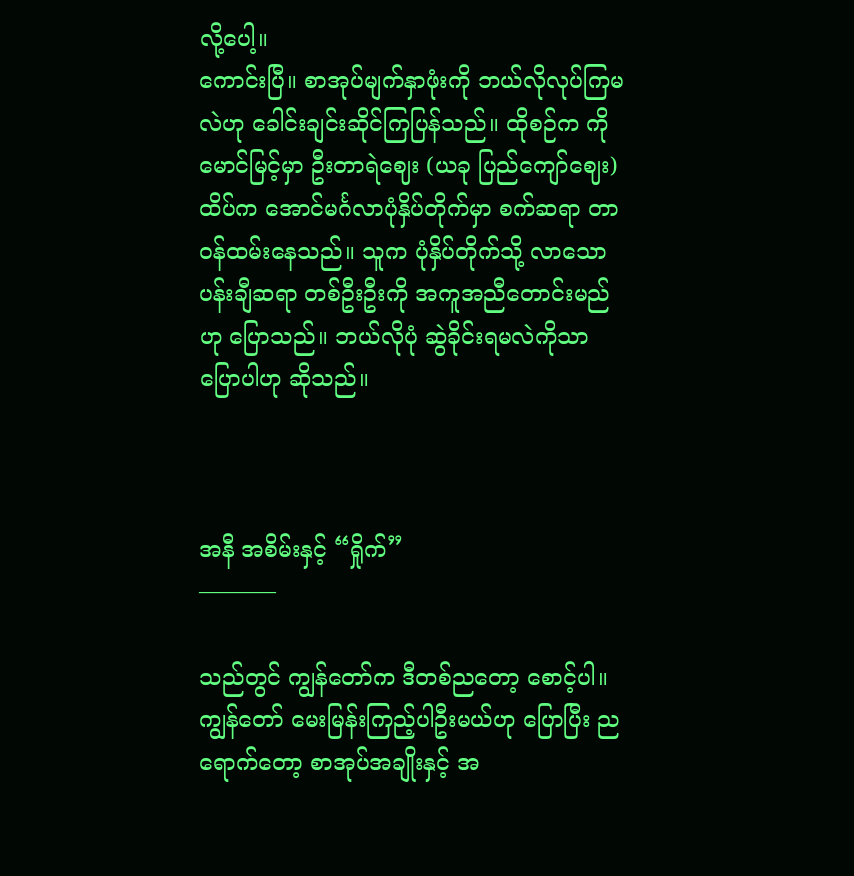လို့ပေါ့။
ကောင်းပြီ။ စာအုပ်မျက်နှာဖုံးကို ဘယ်လိုလုပ်ကြမလဲဟု ခေါင်းချင်းဆိုင်ကြပြန်သည်။ ထိုစဉ်က ကိုမောင်မြင့်မှာ ဦးတာရဲဈေး (ယခု ပြည်ကျော်ဈေး) ထိပ်က အောင်မင်္ဂလာပုံနှိပ်တိုက်မှာ စက်ဆရာ တာဝန်ထမ်းနေသည်။ သူက ပုံနှိပ်တိုက်သို့ လာသော ပန်းချီဆရာ တစ်ဦးဦးကို အကူအညီတောင်းမည်ဟု ပြောသည်။ ဘယ်လိုပုံ ဆွဲခိုင်းရမလဲကိုသာ ပြောပါဟု ဆိုသည်။



အနီ အစိမ်းနှင့် “ရှိုက်”
———–

သည်တွင် ကျွန်တော်က ဒီတစ်ညတော့ စောင့်ပါ။ ကျွန်တော် မေးမြန်းကြည့်ပါဦးမယ်ဟု ပြောပြီး ညရောက်တော့ စာအုပ်အချိုးနှင့် အ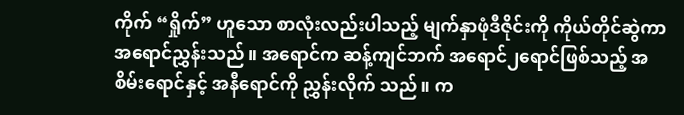ကိုက် “ရှိုက်” ဟူသော စာလုံးလည်းပါသည့် မျက်နှာဖုံဒီဇိုင်းကို ကိုယ်တိုင်ဆွဲကာ အရောင်ညွှန်းသည်။ အရောင်က ဆန့်ကျင်ဘက် အရောင်၂ရောင်ဖြစ်သည့် အစိမ်းရောင်နှင့် အနီရောင်ကို ညွှန်းလိုက် သည်။ က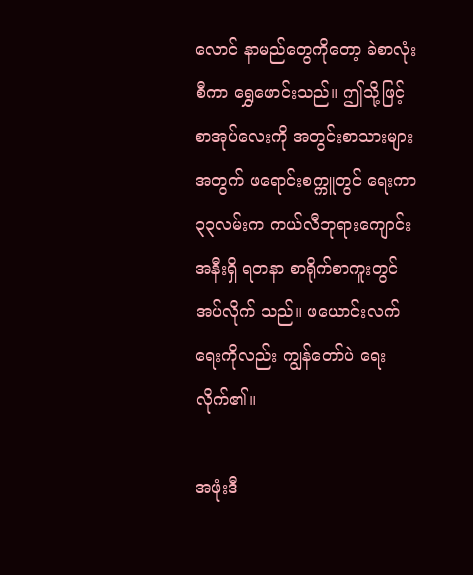လောင် နာမည်တွေကိုတော့ ခဲစာလုံးစီကာ ရွှေဖောင်းသည်။ ဤသို့ဖြင့်စာအုပ်လေးကို အတွင်းစာသားများ အတွက် ဖရောင်းစက္ကူတွင် ရေးကာ ၃၃လမ်းက ကယ်လီဘုရားကျောင်းအနီးရှိ ရတနာ စာရိုက်စာကူးတွင် အပ်လိုက် သည်။ ဖယောင်းလက်ရေးကိုလည်း ကျွန်တော်ပဲ ရေးလိုက်၏။

အဖုံးဒီ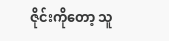ဇိုင်းကိုတော့ သူ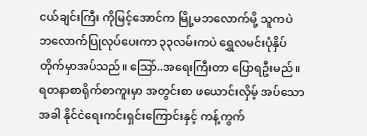ငယ်ချင်းကြီး ကိုမြင့်အောင်က မြို့မဘလောက်မို့ သူကပဲ ဘလောက်ပြုလုပ်ပေးကာ ၃၃လမ်းကပဲ ရွှေလမင်းပုံနှိပ်တိုက်မှာအပ်သည်။ သြော်..အရေးကြီးတာ ပြောရဦးမည်။ ရတနာစာရိုက်စာကူးမှာ အတွင်းစာ ဖယောင်းလှိမ့် အပ်သောအခါ နိုင်ငဲရေးကင်းရှင်းကြောင်းနှင့် ကန့်ကွက်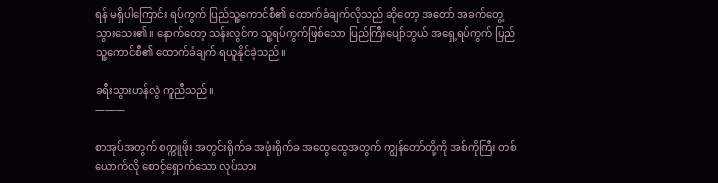ရန် မရှိပါကြောင်း ရပ်ကွက် ပြည်သူ့ကောင်စီ၏ ထောက်ခံချက်လိုသည် ဆိုတော့ အတော် အခက်တွေ့ သွားသေး၏။ နောက်တော့ သန်းလွင်က သူ့ရပ်ကွက်ဖြစ်သော ပြည်ကြီးပျော်ဘွယ် အရှေ့ရပ်ကွက် ပြည်သူ့ကောင်စီ၏ ထောက်ခံချက် ရယူနိုင်ခဲ့သည်။

ခရီးသွားဟန်လွဲ ကူညီသည်။
———

စာအုပ်အတွက် စက္ကူဖိုး အတွင်းရိုက်ခ အဖုံးရိုက်ခ အထွေထွေအတွက် ကျွန်တော်တို့ကို အစ်ကိုကြီး တစ်ယောက်လို စောင့်ရှောက်သော လုပ်သား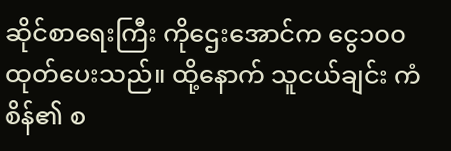ဆိုင်စာရေးကြီး ကိုဌေးအောင်က ငွေ၁၀၀ ထုတ်ပေးသည်။ ထို့နောက် သူငယ်ချင်း ကံစိန်၏ စ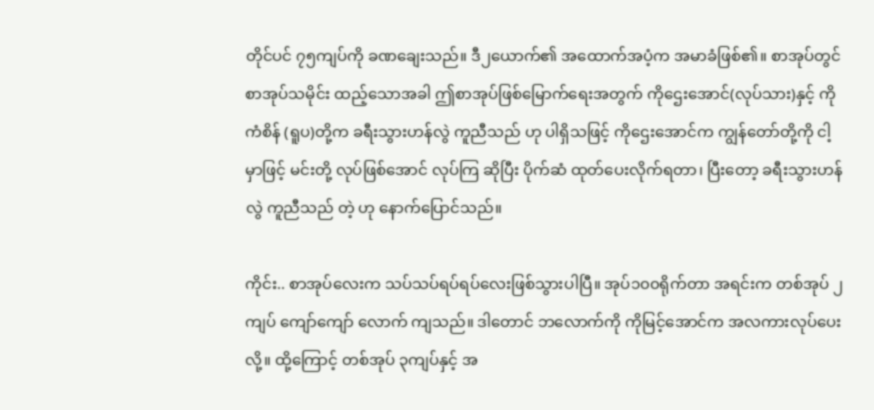တိုင်ပင် ၇၅ကျပ်ကို ခဏချေးသည်။ ဒီ၂ယောက်၏ အထောက်အပံ့က အမာခံဖြစ်၏။ စာအုပ်တွင် စာအုပ်သမိုင်း ထည့်သောအခါ ဤစာအုပ်ဖြစ်မြောက်ရေးအတွက် ကိုဌေးအောင်(လုပ်သား)နှင့် ကိုကံစိန် (ရူပ)တို့က ခရီးသွားဟန်လွဲ ကူညီသည် ဟု ပါရှိသဖြင့် ကိုဌေးအောင်က ကျွန်တော်တို့ကို ငါ့မှာဖြင့် မင်းတို့ လုပ်ဖြစ်အောင် လုပ်ကြ ဆိုပြီး ပိုက်ဆံ ထုတ်ပေးလိုက်ရတာ၊ ပြီးတော့ ခရီးသွားဟန်လွဲ ကူညီသည် တဲ့ ဟု နောက်ပြောင်သည်။

ကိုင်း.. စာအုပ်လေးက သပ်သပ်ရပ်ရပ်လေးဖြစ်သွားပါပြီ။ အုပ်၁၀၀ရိုက်တာ အရင်းက တစ်အုပ် ၂ကျပ် ကျော်ကျော် လောက် ကျသည်။ ဒါတောင် ဘလောက်ကို ကိုမြင့်အောင်က အလကားလုပ်ပေးလို့။ ထို့ကြောင့် တစ်အုပ် ၃ကျပ်နှင့် အ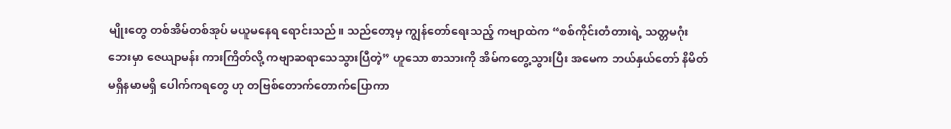မျိုးတွေ တစ်အိမ်တစ်အုပ် မယူမနေရ ရောင်းသည်။ သည်တော့မှ ကျွန်တော်ရေးသည့် ကဗျာထဲက “စစ်ကိုင်းတံတားရဲ့ သတ္တမဂုံးဘေးမှာ ဇေယျာမန်း ကားကြိတ်လို့ ကဗျာဆရာသေသွားပြီတဲ့” ဟူသော စာသားကို အိမ်ကတွေ့သွားပြီး အမေက ဘယ်နှယ်တော် နိမိတ်မရှိနမာမရှိ ပေါက်ကရတွေ ဟု တဗြစ်တောက်တောက်ပြောကာ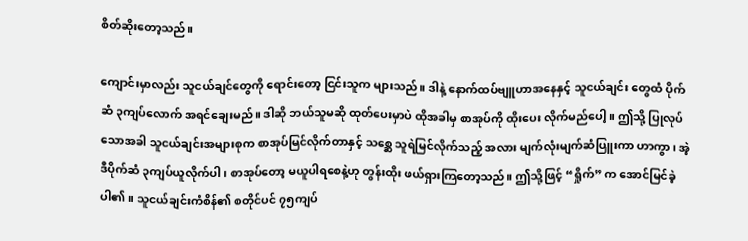စိတ်ဆိုးတော့သည်။

ကျောင်းမှာလည်း သူငယ်ချင်တွေကို ရောင်းတော့ ငြင်းသူက များသည်။ ဒါနဲ့ နောက်ထပ်ဗျူဟာအနေနှင့် သူငယ်ချင်း တွေထံ ပိုက်ဆံ ၃ကျပ်လောက် အရင်ချေးမည်။ ဒါဆို ဘယ်သူမဆို ထုတ်ပေးမှာပဲ ထိုအခါမှ စာအုပ်ကို ထိုးပေး လိုက်မည်ပေါ့။ ဤသို့ ပြုလုပ်သောအခါ သူငယ်ချင်းအများစုက စာအုပ်မြင်လိုက်တာနှင့် သစ္ဆေ သူရဲမြင်လိုက်သည့် အလား မျက်လုံးမျက်ဆံပြူးကာ ဟာကွာ၊ အဲ့ဒီပိုက်ဆံ ၃ကျပ်ယူလိုက်ပါ၊ စာအုပ်တော့ မယူပါရစေနဲ့ဟု တွန်းထိုး ဖယ်ရှားကြတော့သည်။ ဤသို့ဖြင့် “ရှိုက်” က အောင်မြင်ခဲ့ပါ၏။ သူငယ်ချင်းကံစိန်၏ စတိုင်ပင် ၇၅ကျပ်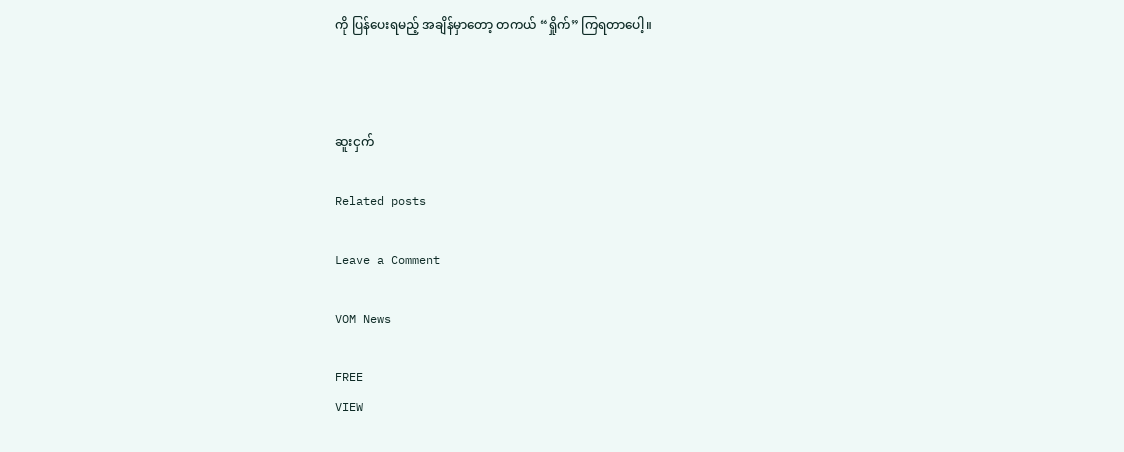ကို ပြန်ပေးရမည့် အချိန်မှာတော့ တကယ် “ရှိုက်” ကြရတာပေါ့။



ဆူးငှက်

Related posts

Leave a Comment

VOM News

FREE
VIEW